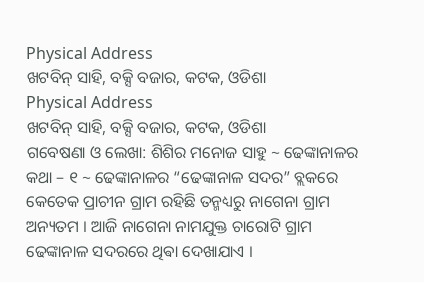Physical Address
ଖଟବିନ୍ ସାହି, ବକ୍ସି ବଜାର, କଟକ, ଓଡିଶା
Physical Address
ଖଟବିନ୍ ସାହି, ବକ୍ସି ବଜାର, କଟକ, ଓଡିଶା
ଗବେଷଣା ଓ ଲେଖା: ଶିଶିର ମନୋଜ ସାହୁ ~ ଢେଙ୍କାନାଳର କଥା – ୧ ~ ଢେଙ୍କାନାଳର “ଢେଙ୍କାନାଳ ସଦର” ବ୍ଲକରେ କେତେକ ପ୍ରାଚୀନ ଗ୍ରାମ ରହିଛି ତନ୍ମଧ୍ୟରୁ ନାଗେନା ଗ୍ରାମ ଅନ୍ୟତମ । ଆଜି ନାଗେନା ନାମଯୁକ୍ତ ଚାରୋଟି ଗ୍ରାମ ଢେଙ୍କାନାଳ ସଦରରେ ଥିଵା ଦେଖାଯାଏ ।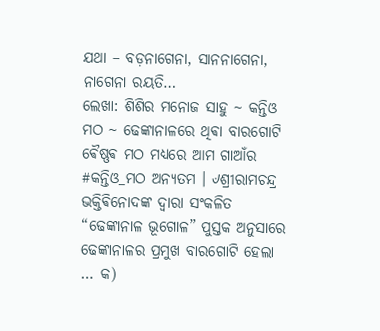ଯଥା – ବଡ଼ନାଗେନା, ସାନନାଗେନା, ନାଗେନା ରୟତି…
ଲେଖା: ଶିଶିର ମନୋଜ ସାହୁ ~ କନ୍ତିଓ ମଠ ~ ଢେଙ୍କାନାଳରେ ଥିଵା ବାରଗୋଟି ଵୈଷ୍ଣଵ ମଠ ମଧ୍ୟରେ ଆମ ଗାଆଁର #କନ୍ତିଓ_ମଠ ଅନ୍ୟତମ । ୰ଶ୍ରୀରାମଚନ୍ଦ୍ର ଭକ୍ତିଵିନୋଦଙ୍କ ଦ୍ଵାରା ସଂକଳିତ “ଢେଙ୍କାନାଳ ଭୂଗୋଳ” ପୁସ୍ତକ ଅନୁସାରେ ଢେଙ୍କାନାଳର ପ୍ରମୁଖ ବାରଗୋଟି ହେଲା … କ)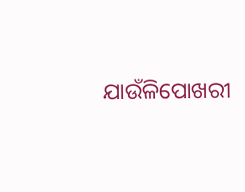ଯାଉଁଳିପୋଖରୀ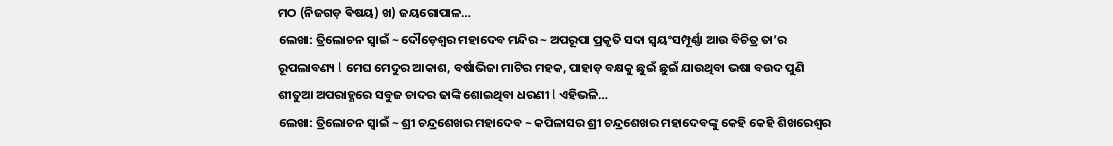ମଠ (ନିଜଗଡ଼ ଵିଷୟ) ଖ) ଜୟଗୋପାଳ…
ଲେଖା: ତ୍ରିଲୋଚନ ସ୍ୱାଇଁ ~ ଦୌଡ଼େଶ୍ୱର ମହାଦେବ ମନ୍ଦିର ~ ଅପରୂପା ପ୍ରକୃତି ସଦା ସ୍ୱୟଂସମ୍ପୂର୍ଣ୍ଣା ଆଉ ବିଚିତ୍ର ତା’ର ରୂପଲାବଣ୍ୟ l ମେଘ ମେଦୁର ଆକାଶ, ବର୍ଷାଭିଜା ମାଟିର ମହକ, ପାହାଡ଼ ବକ୍ଷକୁ ଛୁଇଁ ଛୁଇଁ ଯାଉଥିବା ଭଷା ବଉଦ ପୁଣି ଶୀତୁଆ ଅପରାହ୍ଣରେ ସବୁଜ ଚାଦର ଢାଙ୍କି ଶୋଇଥିବା ଧରଣୀ l ଏହିଭଳି…
ଲେଖା: ତ୍ରିଲୋଚନ ସ୍ୱାଇଁ ~ ଶ୍ରୀ ଚନ୍ଦ୍ରଶେଖର ମହାଦେବ ~ କପିଳାସର ଶ୍ରୀ ଚନ୍ଦ୍ରଶେଖର ମହାଦେବଙ୍କୁ କେହି କେହି ଶିଖରେଶ୍ୱର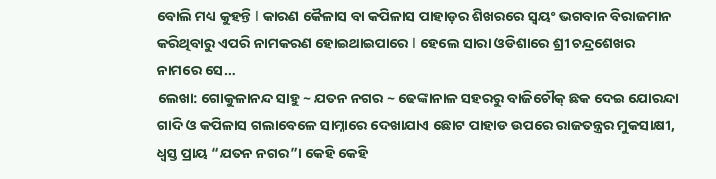ବୋଲି ମଧ୍ୟ କୁହନ୍ତି l କାରଣ କୈଳାସ ବା କପିଳାସ ପାହାଡ଼ର ଶିଖରରେ ସ୍ୱୟଂ ଭଗବାନ ବିରାଜମାନ କରିଥିବାରୁ ଏପରି ନାମକରଣ ହୋଇଥାଇପାରେ l ହେଲେ ସାରା ଓଡିଶାରେ ଶ୍ରୀ ଚନ୍ଦ୍ରଶେଖର ନାମରେ ସେ…
ଲେଖା: ଗୋକୁଳାନନ୍ଦ ସାହୁ ~ ଯତନ ନଗର ~ ଢେଙ୍କାନାଳ ସହରରୁ ବାଜିଚୌକ୍ ଛକ ଦେଇ ଯୋରନ୍ଦା ଗାଦି ଓ କପିଳାସ ଗଲାବେଳେ ସାମ୍ନାରେ ଦେଖାଯାଏ ଛୋଟ ପାହାଡ ଉପରେ ରାଜତନ୍ତ୍ରର ମୁକସାକ୍ଷୀ, ଧ୍ବସ୍ତ ପ୍ରାୟ “ଯତନ ନଗର”। କେହି କେହି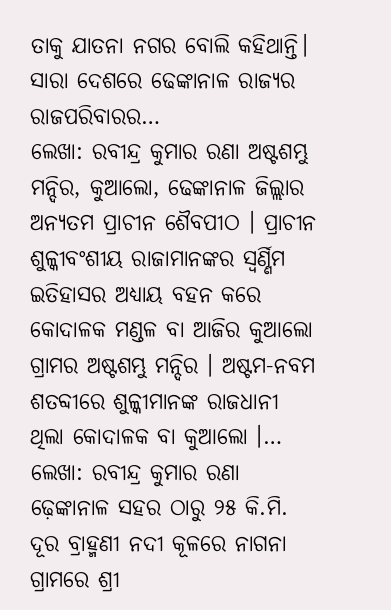ତାକୁ ଯାତନା ନଗର ବୋଲି କହିଥାନ୍ତି। ସାରା ଦେଶରେ ଢେଙ୍କାନାଳ ରାଜ୍ୟର ରାଜପରିବାରର…
ଲେଖା: ରବୀନ୍ଦ୍ର କୁମାର ରଣା ଅଷ୍ଟଶମ୍ଭୁ ମନ୍ଦିର, କୁଆଲୋ, ଢେଙ୍କାନାଳ ଜିଲ୍ଲାର ଅନ୍ୟତମ ପ୍ରାଚୀନ ଶୈବପୀଠ । ପ୍ରାଚୀନ ଶୁଳ୍କୀବଂଶୀୟ ରାଜାମାନଙ୍କର ସ୍ଵର୍ଣ୍ଣିମ ଇତିହାସର ଅଧ୍ୟାୟ ବହନ କରେ କୋଦାଳକ ମଣ୍ଡଳ ବା ଆଜିର କୁଆଲୋ ଗ୍ରାମର ଅଷ୍ଟଶମ୍ଭୁ ମନ୍ଦିର । ଅଷ୍ଟମ-ନବମ ଶତବ୍ଦୀରେ ଶୁଳ୍କୀମାନଙ୍କ ରାଜଧାନୀ ଥିଲା କୋଦାଳକ ବା କୁଆଲୋ ।…
ଲେଖା: ରବୀନ୍ଦ୍ର କୁମାର ରଣା ଢ଼େଙ୍କାନାଳ ସହର ଠାରୁ ୨୫ କି.ମି. ଦୂର ବ୍ରାହ୍ମଣୀ ନଦୀ କୂଳରେ ନାଗନା ଗ୍ରାମରେ ଶ୍ରୀ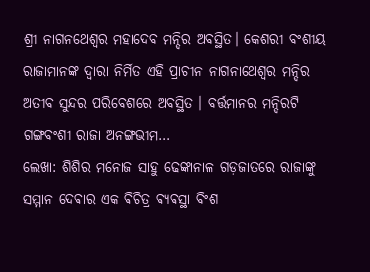ଶ୍ରୀ ନାଗନଥେଶ୍ଵର ମହାଦେବ ମନ୍ଦିର ଅବସ୍ଥିତ। କେଶରୀ ବଂଶୀୟ ରାଜାମାନଙ୍କ ଦ୍ଵାରା ନିର୍ମିତ ଏହି ପ୍ରାଚୀନ ନାଗନାଥେଶ୍ଵର ମନ୍ଦିର ଅତୀବ ସୁନ୍ଦର ପରିବେଶରେ ଅବସ୍ଥିତ । ବର୍ତ୍ତମାନର ମନ୍ଦିରଟି ଗଙ୍ଗବଂଶୀ ରାଜା ଅନଙ୍ଗଭୀମ…
ଲେଖା: ଶିଶିର ମନୋଜ ସାହୁ ଢେଙ୍କାନାଳ ଗଡ଼ଜାତରେ ରାଜାଙ୍କୁ ସମ୍ମାନ ଦେଵାର ଏକ ଵିଚିତ୍ର ଵ୍ଯଵସ୍ଥା ବିଂଶ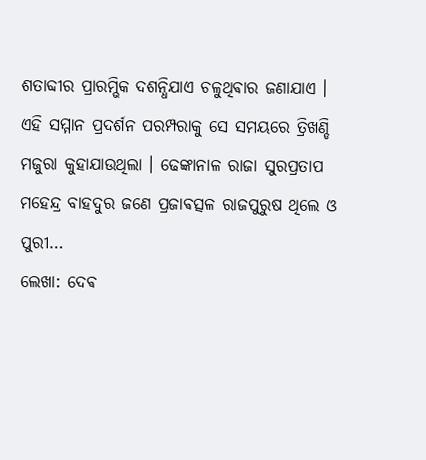ଶତାବ୍ଦୀର ପ୍ରାରମ୍ଭିକ ଦଶନ୍ଧିଯାଏ ଚଳୁଥିଵାର ଜଣାଯାଏ । ଏହି ସମ୍ମାନ ପ୍ରଦର୍ଶନ ପରମ୍ପରାକୁ ସେ ସମୟରେ ତ୍ରିଖଣ୍ଡି ମଜୁରା କୁହାଯାଉଥିଲା । ଢେଙ୍କାନାଳ ରାଜା ସୁରପ୍ରତାପ ମହେନ୍ଦ୍ର ବାହଦୁର ଜଣେ ପ୍ରଜାଵତ୍ସଳ ରାଜପୁରୁଷ ଥିଲେ ଓ ପୁରୀ…
ଲେଖା: ଦେଵ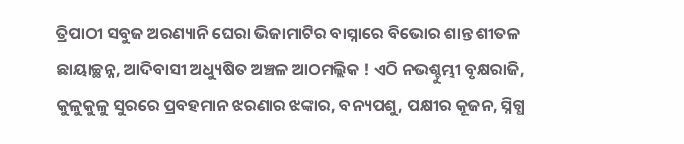ତ୍ରିପାଠୀ ସବୁଜ ଅରଣ୍ୟାନି ଘେରା ଭିଜାମାଟିର ବାସ୍ନାରେ ବିଭୋର ଶାନ୍ତ ଶୀତଳ ଛାୟାଚ୍ଛନ୍ନ, ଆଦିବାସୀ ଅଧ୍ୟୁଷିତ ଅଞ୍ଚଳ ଆଠମଲ୍ଲିକ ! ଏଠି ନଭଶ୍ଚୁମ୍ଭୀ ବୃକ୍ଷରାଜି, କୁଳୁକୁଳୁ ସୁରରେ ପ୍ରବହମାନ ଝରଣାର ଝଙ୍କାର, ବନ୍ୟପଶୁ, ପକ୍ଷୀର କୂଜନ, ସ୍ନିଗ୍ଧ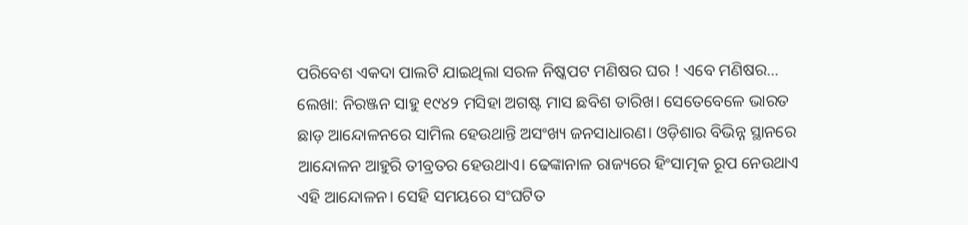ପରିବେଶ ଏକଦା ପାଲଟି ଯାଇଥିଲା ସରଳ ନିଷ୍କପଟ ମଣିଷର ଘର ! ଏବେ ମଣିଷର…
ଲେଖା: ନିରଞ୍ଜନ ସାହୁ ୧୯୪୨ ମସିହା ଅଗଷ୍ଟ ମାସ ଛବିଶ ତାରିଖ। ସେତେବେଳେ ଭାରତ ଛାଡ଼ ଆନ୍ଦୋଳନରେ ସାମିଲ ହେଉଥାନ୍ତି ଅସଂଖ୍ୟ ଜନସାଧାରଣ। ଓଡ଼ିଶାର ବିଭିନ୍ନ ସ୍ଥାନରେ ଆନ୍ଦୋଳନ ଆହୁରି ତୀବ୍ରତର ହେଉଥାଏ। ଢେଙ୍କାନାଳ ରାଜ୍ୟରେ ହିଂସାତ୍ମକ ରୂପ ନେଉଥାଏ ଏହି ଆନ୍ଦୋଳନ। ସେହି ସମୟରେ ସଂଘଟିତ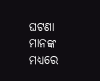ଘଟଣା ମାନଙ୍କ ମଧ୍ୟରେ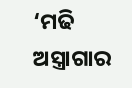‘ମଢି ଅସ୍ତ୍ରାଗାର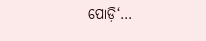ପୋଡ଼ି‘…